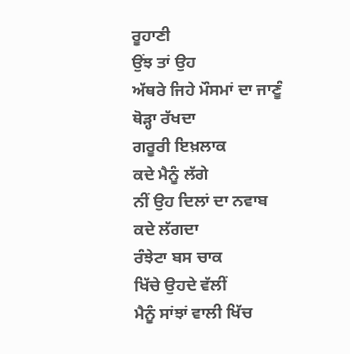ਰੂਹਾਣੀ
ਉਂਝ ਤਾਂ ਉਹ
ਅੱਥਰੇ ਜਿਹੇ ਮੌਸਮਾਂ ਦਾ ਜਾਣੂੰ
ਥੋੜ੍ਹਾ ਰੱਖਦਾ
ਗਰੂਰੀ ਇਖ਼ਲਾਕ
ਕਦੇ ਮੈਨੂੰ ਲੱਗੇ
ਨੀਂ ਉਹ ਦਿਲਾਂ ਦਾ ਨਵਾਬ
ਕਦੇ ਲੱਗਦਾ
ਰੰਝੇਟਾ ਬਸ ਚਾਕ
ਖਿੱਚੇ ਉਹਦੇ ਵੱਲੀਂ
ਮੈਨੂੰ ਸਾਂਝਾਂ ਵਾਲੀ ਖਿੱਚ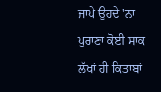ਜਾਪੇ ਉਹਦੇ 'ਨਾ
ਪੁਰਾਣਾ ਕੋਈ ਸਾਕ
ਲੱਖਾਂ ਹੀ ਕਿਤਾਬਾਂ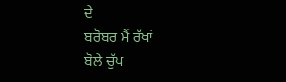ਦੇ
ਬਰੋਬਰ ਮੈਂ ਰੱਖਾਂ
ਬੋਲੇ ਚੁੱਪ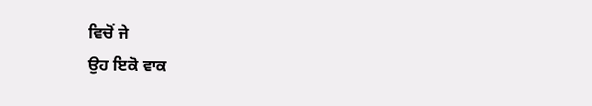ਵਿਚੋਂ ਜੇ
ਉਹ ਇਕੋ ਵਾਕ